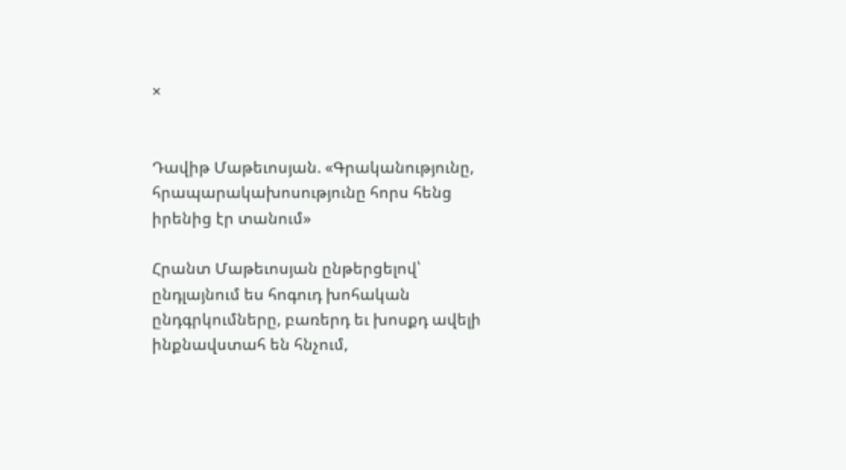×


Դավիթ Մաթեւոսյան. «Գրականությունը, հրապարակախոսությունը հորս հենց իրենից էր տանում»

Հրանտ Մաթեւոսյան ընթերցելով՝ ընդլայնում ես հոգուդ խոհական ընդգրկումները, բառերդ եւ խոսքդ ավելի ինքնավստահ են հնչում,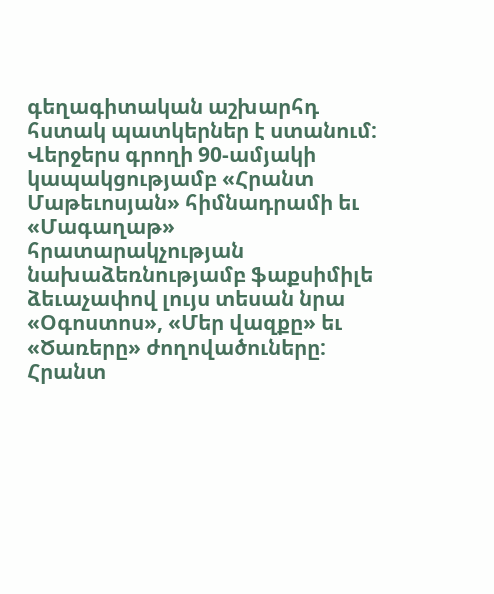գեղագիտական աշխարհդ հստակ պատկերներ է ստանում: Վերջերս գրողի 90-ամյակի կապակցությամբ «Հրանտ Մաթեւոսյան» հիմնադրամի եւ «Մագաղաթ» հրատարակչության նախաձեռնությամբ ֆաքսիմիլե ձեւաչափով լույս տեսան նրա «Օգոստոս», «Մեր վազքը» եւ «Ծառերը» ժողովածուները: Հրանտ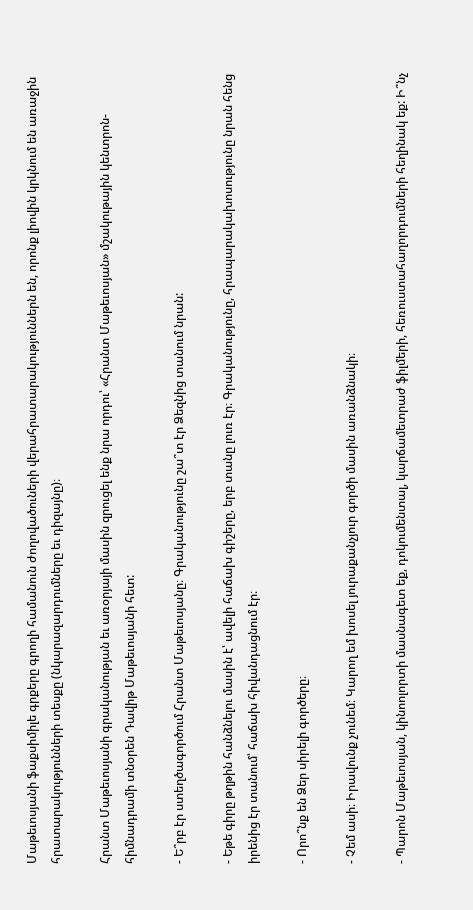Մաթեւոսյանի ֆաքսիմիլե գրքերը գրողի համանուն ժողովածուների վերահրատարակություններն են, որոնք լիովին կրկնում են առաջին հրատարակությունների տեսքը (նկարազարդումները եւ դիզայնը)։

Հրանտ Մաթեւոսյանի գրականության եւ առօրյայի մասին զրուցել ենք նրա որդու՝ «Հրանտ Մաթեւոսյան» մշակութային կենտրոն-հիմնադրամի տնօրեն Դավիթ Մաթեւոսյանի հետ:

- Ե՞րբ էր ստեղծագործում Հրանտ Մաթեւոսյանը։ Գրականությունը շա՞տ էր Ձեզնից տանում նրան:

- Եթե գիրը թղթին հանձնելու մասին է՝ ավելի հաճախ գիշերը, երբ տանը լուռ էր։ Գրականությունը, հրապարակախոսությունը նրան հենց իրենից էր տանում՝ հաճախ հիվանդացնում էր։

- Որո՞նք են Ձեր սիրելի գործերը։

- Չեմ ասի։ Իրավունք չունեմ։ Կարող եմ խոսել յուրաքանչյուր գործի մասին առանձնակի։

- Պարոն Մաթեւոսյան, կինոոլորտի մասնագետ եք, դոկումենտալ, կարճամետրաժ ֆիլմերի, հեռուստահաղորդումների հեղինակ եք: Ի՞նչ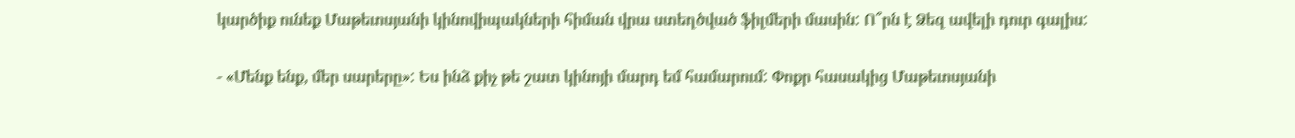կարծիք ունեք Մաթեւոսյանի կինովիպակների հիման վրա ստեղծված ֆիլմերի մասին: Ո՞րն է Ձեզ ավելի դուր գալիս:

- «Մենք ենք, մեր սարերը»: Ես ինձ քիչ թե շատ կինոյի մարդ եմ համարում: Փոքր հասակից Մաթեւոսյանի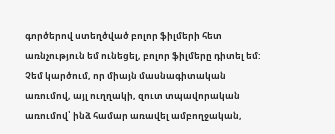գործերով ստեղծված բոլոր ֆիլմերի հետ առնչություն եմ ունեցել, բոլոր ֆիլմերը դիտել եմ: Չեմ կարծում, որ միայն մասնագիտական առումով, այլ ուղղակի, զուտ տպավորական առումով՝ ինձ համար առավել ամբողջական,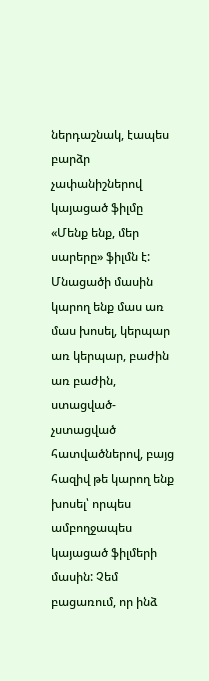ներդաշնակ, էապես բարձր չափանիշներով կայացած ֆիլմը «Մենք ենք, մեր սարերը» ֆիլմն է: Մնացածի մասին կարող ենք մաս առ մաս խոսել, կերպար առ կերպար, բաժին առ բաժին, ստացված-չստացված հատվածներով, բայց հազիվ թե կարող ենք խոսել՝ որպես ամբողջապես կայացած ֆիլմերի մասին: Չեմ բացառում, որ ինձ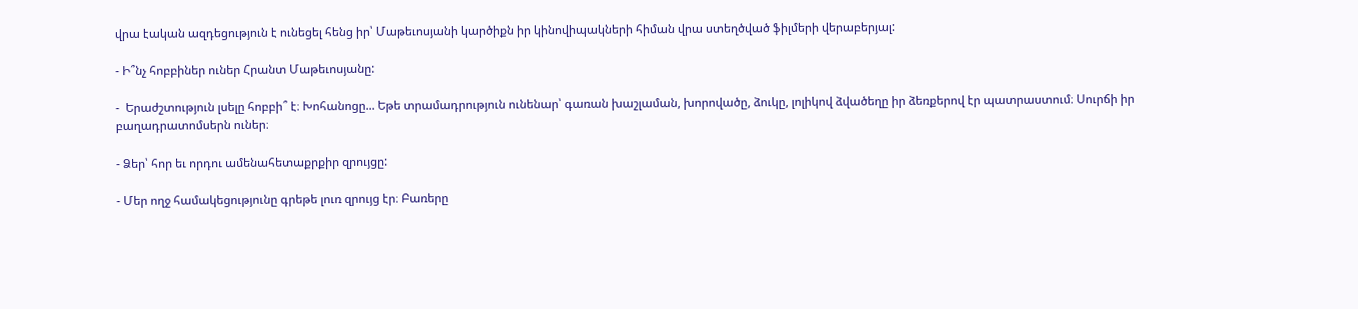վրա էական ազդեցություն է ունեցել հենց իր՝ Մաթեւոսյանի կարծիքն իր կինովիպակների հիման վրա ստեղծված ֆիլմերի վերաբերյալ:

- Ի՞նչ հոբբիներ ուներ Հրանտ Մաթեւոսյանը:

-  Երաժշտություն լսելը հոբբի՞ է։ Խոհանոցը... Եթե տրամադրություն ունենար՝ գառան խաշլաման, խորովածը, ձուկը, լոլիկով ձվածեղը իր ձեռքերով էր պատրաստում։ Սուրճի իր բաղադրատոմսերն ուներ։

- Ձեր՝ հոր եւ որդու ամենահետաքրքիր զրույցը:

- Մեր ողջ համակեցությունը գրեթե լուռ զրույց էր։ Բառերը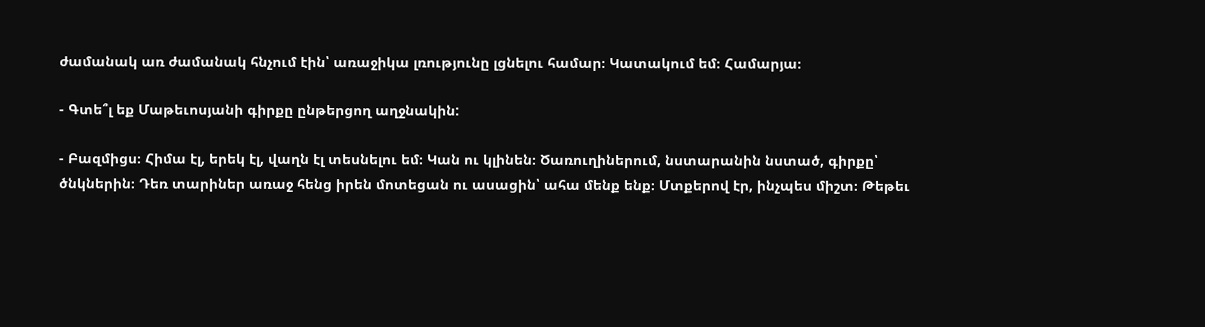ժամանակ առ ժամանակ հնչում էին՝ առաջիկա լռությունը լցնելու համար։ Կատակում եմ։ Համարյա։

- Գտե՞լ եք Մաթեւոսյանի գիրքը ընթերցող աղջնակին:

- Բազմիցս։ Հիմա էլ, երեկ էլ, վաղն էլ տեսնելու եմ։ Կան ու կլինեն։ Ծառուղիներում, նստարանին նստած, գիրքը՝ ծնկներին։ Դեռ տարիներ առաջ հենց իրեն մոտեցան ու ասացին՝ ահա մենք ենք։ Մտքերով էր, ինչպես միշտ։ Թեթեւ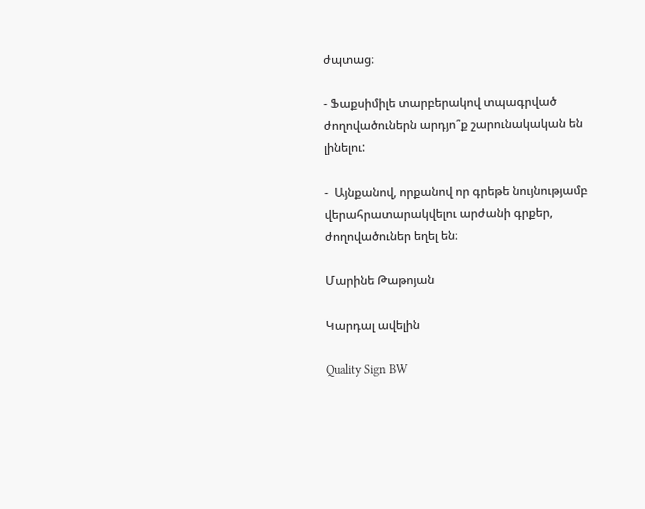ժպտաց։

- Ֆաքսիմիլե տարբերակով տպագրված ժողովածուներն արդյո՞ք շարունակական են լինելու:

-  Այնքանով, որքանով որ գրեթե նույնությամբ վերահրատարակվելու արժանի գրքեր, ժողովածուներ եղել են։

Մարինե Թաթոյան

Կարդալ ավելին

Quality Sign BW